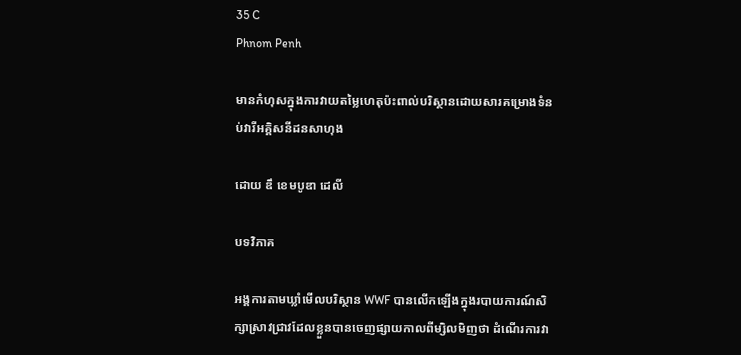35 C
Phnom Penh

មានកំហុសក្នុងការវាយតម្លៃហេតុប៉ះពាល់បរិស្ថានដោយសារគម្រោងទំនប់វារីអគ្គិសនីដនសាហុង

ដោយ ឌឹ ខេមបូឌា ដេលី

បទវិភាគ

អង្គការតាមឃ្លាំមើលបរិស្ថាន WWF បានលើកឡើងក្នុងរបាយការណ៍សិក្សាស្រាវជ្រាវដែលខ្លួនបានចេញផ្សាយកាលពីម្សិលមិញថា ដំណើរការវា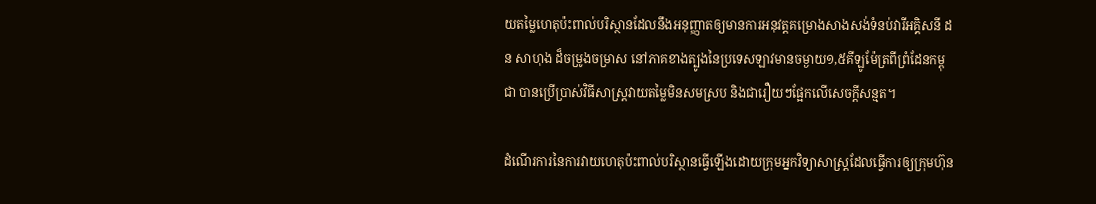យតម្លៃហេតុប៉ះពាល់បរិស្ថានដែលនឹងអនុញ្ញាតឲ្យមានការអនុវត្តគម្រោងសាងសង់ទំនប់វារីអគ្គិសនី ដន សាហុង ដ៏ចម្រូងចម្រាស នៅភាគខាងត្បូងនៃប្រទេសឡាវមានចម្ងាយ១,៥គីឡូម៉ែត្រពីព្រំដែនកម្ពុជា បានប្រើប្រាស់វិធីសាស្ត្រវាយតម្លៃមិនសមស្រប និងជារឿយៗផ្អែកលើសេចក្តីសន្មត។

ដំណើរការនៃការវាយហេតុប៉ះពាល់បរិស្ថានធ្វើឡើងដោយក្រុមអ្នកវិទ្យាសាស្ត្រដែលធ្វើការឲ្យក្រុមហ៊ុន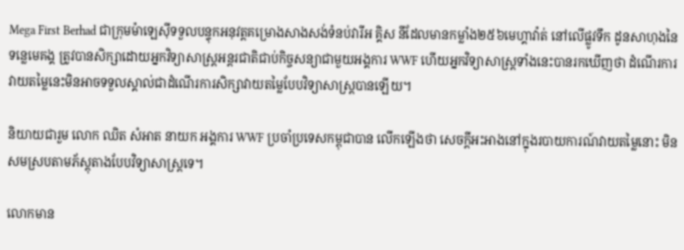Mega First Berhad ជាក្រុមម៉ាឡេស៊ីទទួលបន្ទុកអនុវត្តគម្រោងសាងសង់ទំនប់វារីអ គ្គិស នីដែលមានកម្លាំង២៥៦មេហ្គាវ៉ាត់ នៅលើផ្លូវទឹក ដូនសាហុងនៃទន្លេមេគង្គ ត្រូវបានសិក្សាដោយអ្នកវិទ្យាសាស្ត្រអន្តរជាតិជាប់កិច្ចសន្យាជាមួយអង្គការ WWF ហើយអ្នកវិទ្យាសាស្ត្រទាំងនេះបានរកឃើញថា ដំណើរការវាយតម្លៃនេះមិនអាចទទួលស្គាល់ជាដំណើរការសិក្សាវាយតម្លៃបែបវិទ្យាសាស្ត្របានឡើយ។

និយាយជារួម លោក ឈិត សំអាត នាយក អង្គការ WWF ប្រចាំប្រទេសកម្ពុជាបាន លើកឡើងថា សេចក្តីអះអាងនៅក្នុងរបាយការណ៍វាយតម្លៃនោះ មិនសមស្របតាមភ័ស្តុតាងបែបវិទ្យាសាស្ត្រទេ។

លោកមាន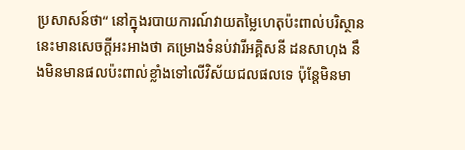ប្រសាសន៍ថា“ នៅក្នុងរបាយការណ៍វាយតម្លៃហេតុប៉ះពាល់បរិស្ថាននេះមានសេចក្តីអះអាងថា គម្រោងទំនប់វារីអគ្គិសនី ដនសាហុង នឹងមិនមានផលប៉ះពាល់ខ្លាំងទៅលើវិស័យជលផលទេ ប៉ុន្តែមិនមា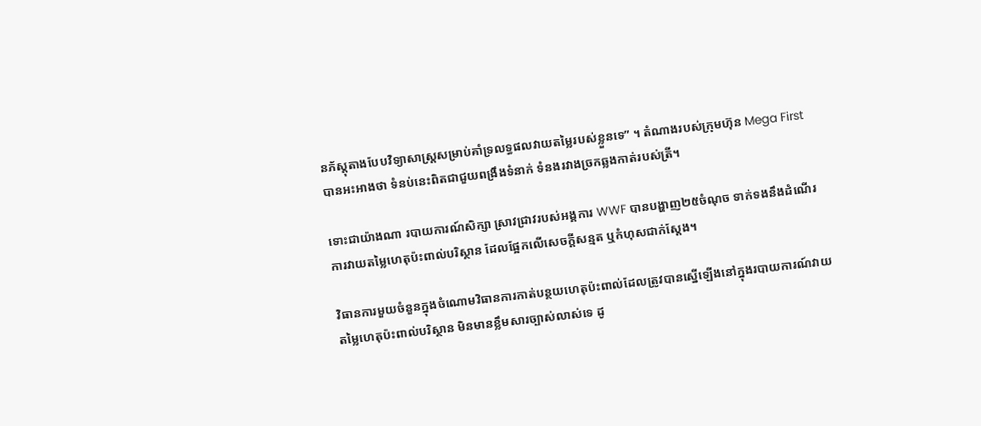នភ័ស្តុតាងបែបវិទ្យាសាស្ត្រសម្រាប់គាំទ្រលទ្ធផលវាយតម្លៃរបស់ខ្លួនទេ” ។ តំណាងរបស់ក្រុមហ៊ុន Mega First បានអះអាងថា ទំនប់នេះពិតជាជួយពង្រឹងទំនាក់ ទំនងរវាងច្រកឆ្លងកាត់របស់ត្រី។

ទោះជាយ៉ាងណា របាយការណ៍សិក្សា ស្រាវជ្រាវរបស់អង្គការ WWF បានបង្ហាញ២៥ចំណុច ទាក់ទងនឹងដំណើរការវាយតម្លៃហេតុប៉ះពាល់បរិស្ថាន ដែលផ្អែកលើសេចក្តីសន្មត ឬកំហុសជាក់ស្តែង។

វិធានការមួយចំនួនក្នុងចំណោមវិធានការកាត់បន្ថយហេតុប៉ះពាល់ដែលត្រូវបានស្នើឡើងនៅក្នុងរបាយការណ៍វាយតម្លៃហេតុប៉ះពាល់បរិស្ថាន មិនមានខ្លឹមសារច្បាស់លាស់ទេ ដូ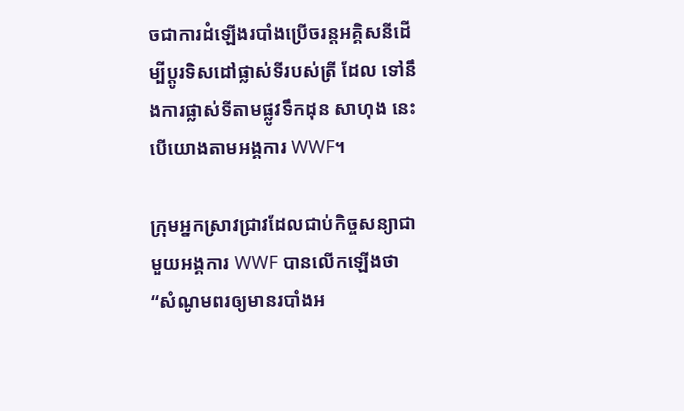ចជាការដំឡើងរបាំងប្រើចរន្តអគ្គិសនីដើម្បីប្តូរទិសដៅផ្លាស់ទីរបស់ត្រី ដែល ទៅនឹងការផ្លាស់ទីតាមផ្លូវទឹកដុន សាហុង នេះបើយោងតាមអង្គការ WWF។

ក្រុមអ្នកស្រាវជ្រាវដែលជាប់កិច្ចសន្យាជាមួយអង្គការ WWF បានលើកឡើងថា “សំណូមពរឲ្យមានរបាំងអ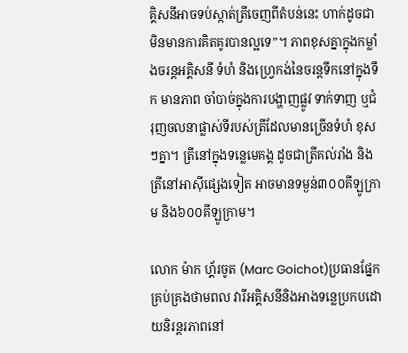គ្គិសនីអាចទប់ស្កាត់ត្រីចេញពីតំបន់នេះ ហាក់ដូចជាមិនមានការគិតគូរបានល្អទេ”។ ភាពខុសគ្នាក្នុងកម្លាំងចរន្តអគ្គិសនី ទំហំ និងហ្វ្រេកង់នៃចរន្តទឹកនៅក្នុងទឹក មានភាព ចាំបាច់ក្នុងការបង្ហាញផ្លូវ ទាក់ទាញ ឬជំរុញចលនាផ្លាស់ទីរបស់ត្រីដែលមានច្រើនទំហំ ខុសៗគ្នា។ ត្រីនៅក្នុងទន្លេមេគង្គ ដូចជាត្រីគល់រាំង និងត្រីនៅអាស៊ីផ្សេងទៀត អាចមានទម្ងន់៣០០គីឡូក្រាម និង៦០០គីឡូក្រាម។

លោក ម៉ាក ហ្គ័រចូត (Marc Goichot)ប្រធានផ្នែកគ្រប់គ្រងថាមពល វារីអគ្គិសនីនិងអាងទន្លេប្រកបដោយនិរន្តរភាពនៅ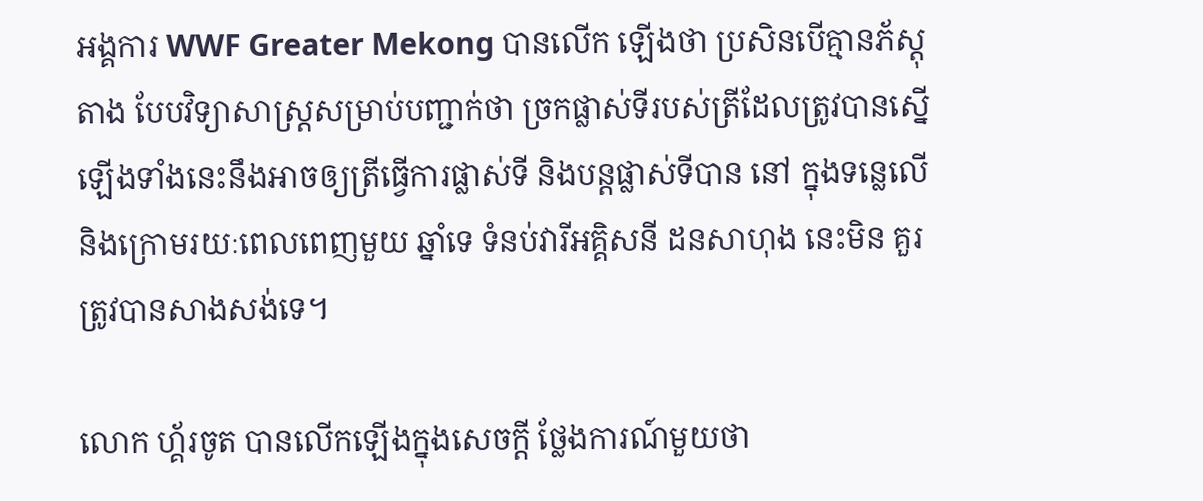អង្គការ WWF Greater Mekong បានលើក ឡើងថា ប្រសិនបើគ្មានភ័ស្តុតាង បែបវិទ្យាសាស្ត្រសម្រាប់បញ្ជាក់ថា ច្រកផ្លាស់ទីរបស់ត្រីដែលត្រូវបានស្នើឡើងទាំងនេះនឹងអាចឲ្យត្រីធ្វើការផ្លាស់ទី និងបន្តផ្លាស់ទីបាន នៅ ក្នុងទន្លេលើនិងក្រោមរយៈពេលពេញមួយ ឆ្នាំទេ ទំនប់វារីអគ្គិសនី ដនសាហុង នេះមិន គួរត្រូវបានសាងសង់ទេ។

លោក ហ្គ័រចូត បានលើកឡើងក្នុងសេចក្តី ថ្លែងការណ៍មួយថា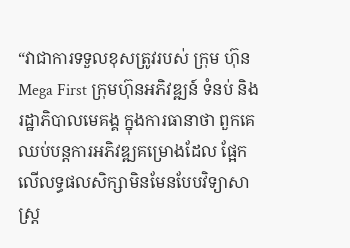“វាជាការទទួលខុសត្រូវរបស់ ក្រុម ហ៊ុន Mega First ក្រុមហ៊ុនអភិវឌ្ឍន៍ ទំនប់ និងរដ្ឋាភិបាលមេគង្គ ក្នុងការធានាថា ពួកគេឈប់បន្តការអភិវឌ្ឍគម្រោងដែល ផ្អែកលើលទ្ធផលសិក្សាមិនមែនបែបវិទ្យាសាស្ត្រ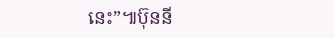នេះ”៕ប៊ុននី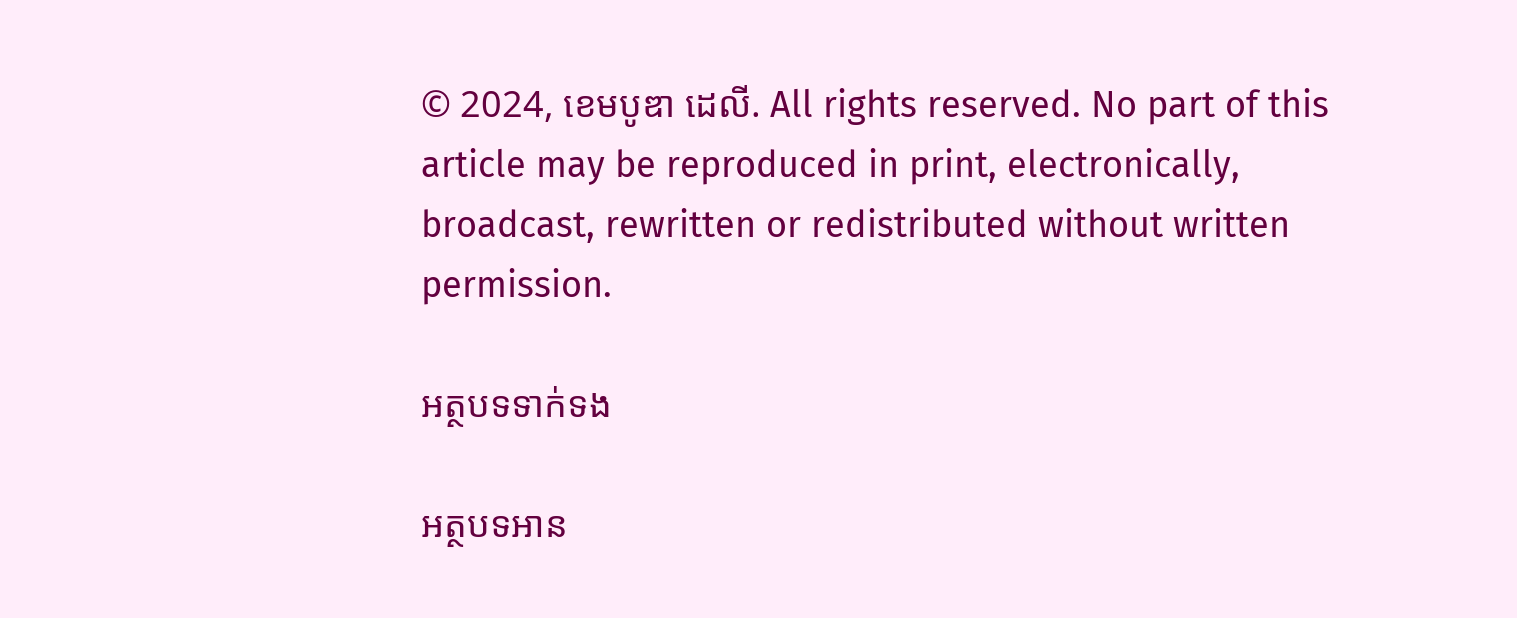© 2024, ខេមបូឌា ដេលី. All rights reserved. No part of this article may be reproduced in print, electronically, broadcast, rewritten or redistributed without written permission.

អត្ថបទទាក់ទង

អត្ថបទអាន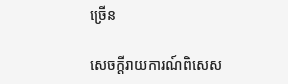ច្រើន

សេចក្ដីរាយការណ៍ពិសេស